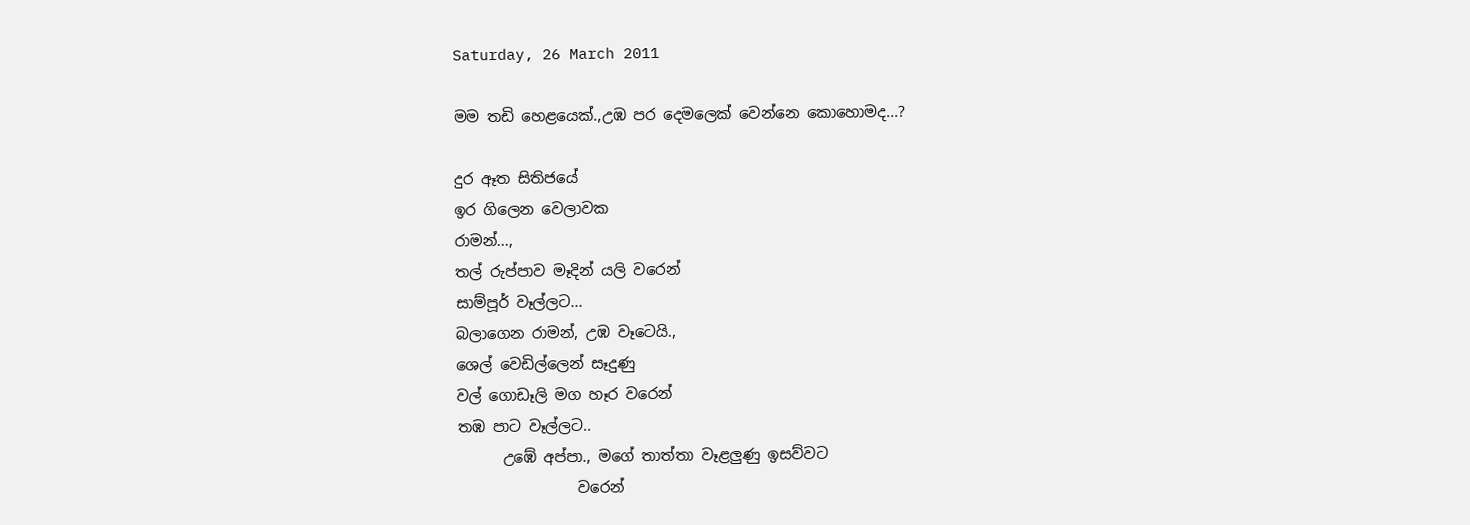Saturday, 26 March 2011

මම තඩි හෙළයෙක්.,උඹ පර දෙමලෙක් වෙන්නෙ කොහොමද...?

දුර ඈත සිතිජයේ
ඉර ගිලෙන වෙලාවක
රාමන්...,
තල් රුප්පාව මෑදින් යලි වරෙන්
සාම්පූර් වෑල්ලට...
බලාගෙන රාමන්, උඹ වෑටෙයි.,
ශෙල් වෙඩිල්ලෙන් සෑදුණු
වල් ගොඩෑලි මග හෑර වරෙන්
තඹ පාට වෑල්ලට..
      උඹේ අප්පා., මගේ තාත්තා වෑළලුණු ඉසව්වට
                වරෙන්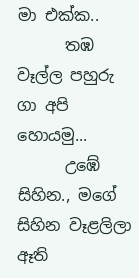මා එක්ක..
      තඹ වෑල්ල පහුරු ගා අපි හොයමු...
      උඹේ සිහින., මගේ සිහින වෑළලිලා ඈති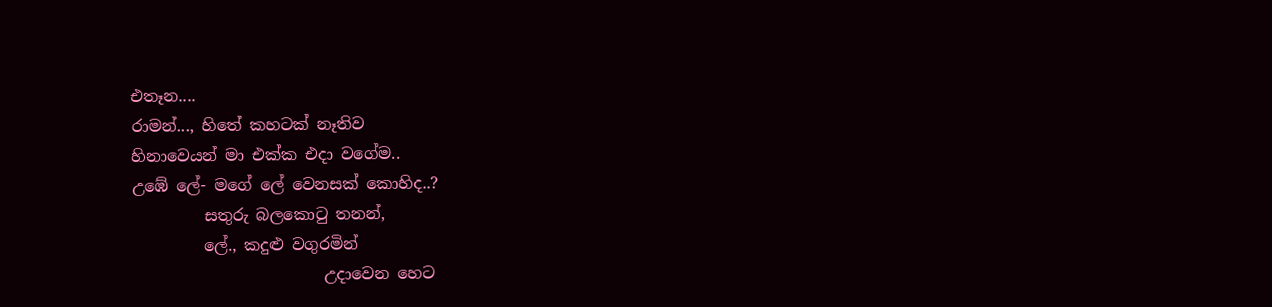එතෑන....
රාමන්..., හිතේ කහටක් නෑතිව
හිනාවෙයන් මා එක්ක එදා වගේම..
උඹේ ලේ- මගේ ලේ වෙනසක් කොහිද..?
         සතුරු බලකොටු තනන්,
         ලේ., කදුළු වගුරමින්
                        උදාවෙන හෙට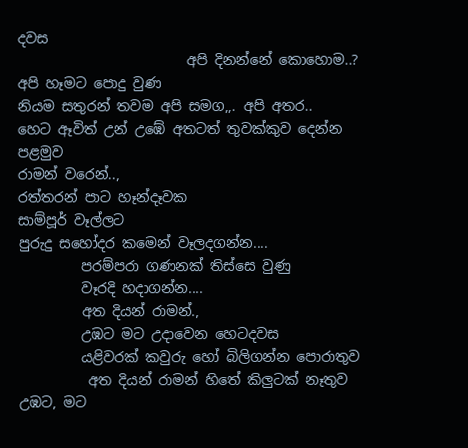දවස
                        අපි දිනන්නේ කොහොම..?
අපි හෑමට පොදු වුණ
නියම සතුරන් තවම අපි සමග,,. අපි අතර..
හෙට ඈවිත් උන් උඹේ අතටත් තුවක්කුව දෙන්න පළමුව
රාමන් වරෙන්..,
රත්තරන් පාට හෑන්දෑවක
සාම්පූර් වෑල්ලට
පුරුදු සහෝදර කමෙන් වෑලදගන්න....
         පරම්පරා ගණනක් තිස්සෙ වුණු
         වෑරදි හදාගන්න....
         අත දියන් රාමන්.,
         උඹට මට උදාවෙන හෙටදවස
         යළිවරක් කවුරු හෝ බිලිගන්න පොරාතුව
          අත දියන් රාමන් හිතේ කිලුටක් නෑතුව
උඹට, මට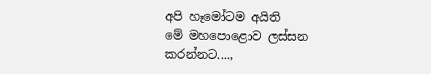අපි හෑමෝටම අයිති
මේ මහපොළොව ලස්සන කරන්නට....,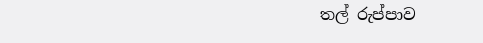තල් රුප්පාව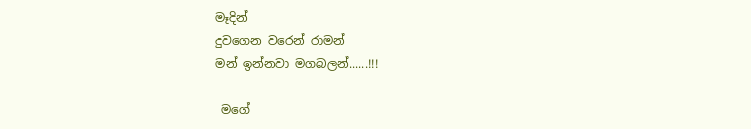මෑදින්
දුවගෙන වරෙන් රාමන්
මන් ඉන්නවා මගබලන්......!!!

 මගේ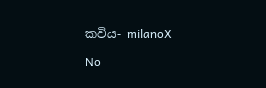කවිය- milanoX

No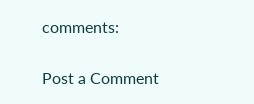comments:

Post a Comment